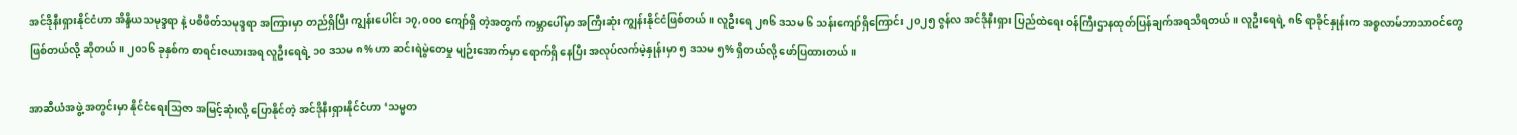အင်ဒိုနီးရှားနိုင်ငံဟာ အိန္ဒိယသမုဒ္ဒရာ နဲ့ ပစိဖိတ်သမုဒ္ဒရာ အကြားမှာ တည်ရှိပြီး ကျွန်းပေါင်း ၁၇,၀၀၀ ကျော်ရှိ တဲ့အတွက် ကမ္ဘာပေါ်မှာ အကြီးဆုံး ကျွန်းနိုင်ငံဖြစ်တယ်။ လူဦးရေ ၂၈၆ ဒသမ ၆ သန်းကျော်ရှိကြောင်း ၂၀၂၅ ဇွန်လ အင်ဒိုနီးရှား ပြည်ထဲရေး ဝန်ကြီးဌာနထုတ်ပြန်ချက်အရသိရတယ်။ လူဦးရေရဲ့ ၈၆ ရာခိုင်နှုန်းက အစ္စလာမ်ဘာသာဝင်တွေ ဖြစ်တယ်လို့ ဆိုတယ်။ ၂၀၁၆ ခုနှစ်က စာရင်းဇယားအရ လူဦးရေရဲ့ ၁၀ ဒသမ ၈% ဟာ ဆင်းရဲမွဲတေမှု မျဉ်းအောက်မှာ ရောက်ရှိ နေပြီး အလုပ်လက်မဲ့နှုန်းမှာ ၅ ဒသမ ၅% ရှိတယ်လို့ ဖော်ပြထားတယ်။

အာဆီယံအဖွဲ့ အတွင်းမှာ နိုင်ငံရေးသြဇာ အမြင့်ဆုံးလို့ ပြောနိုင်တဲ့ အင်ဒိုနီးရှားနိုင်ငံဟာ ‘သမ္မတ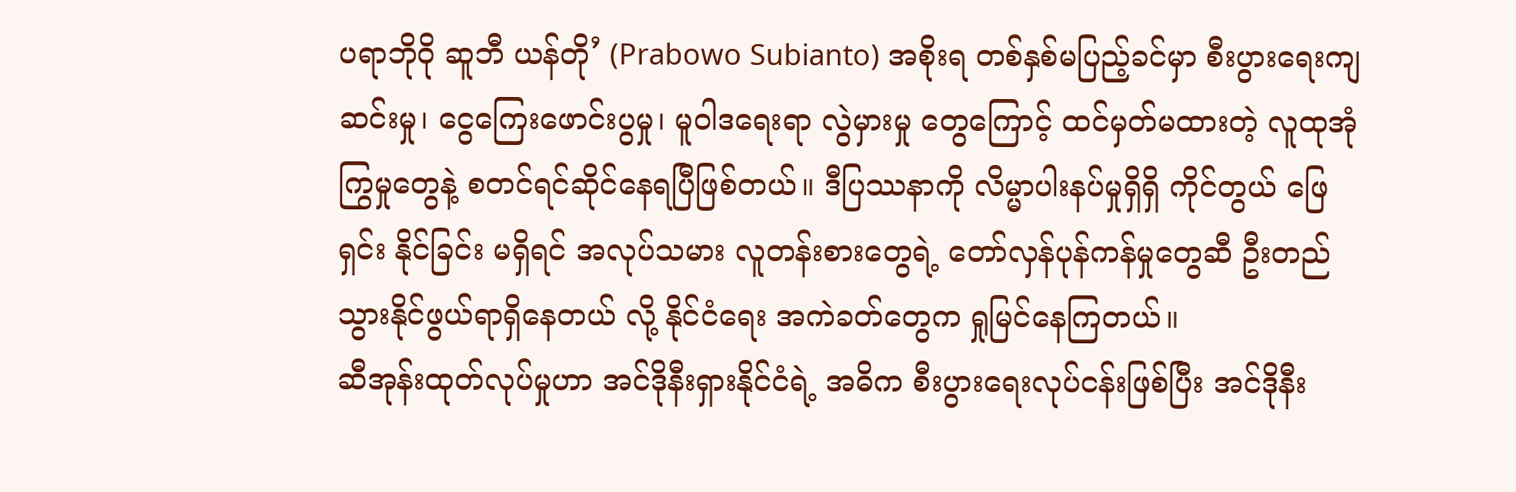ပရာဘိုဝို ဆူဘီ ယန်တို’ (Prabowo Subianto) အစိုးရ တစ်နှစ်မပြည့်ခင်မှာ စီးပွားရေးကျဆင်းမှု၊ ငွေကြေးဖောင်းပွမှု၊ မူဝါဒရေးရာ လွဲမှားမှု တွေကြောင့် ထင်မှတ်မထားတဲ့ လူထုအုံကြွမှုတွေနဲ့ စတင်ရင်ဆိုင်နေရပြီဖြစ်တယ်။ ဒီပြဿနာကို လိမ္မာပါးနပ်မှုရှိရှိ ကိုင်တွယ် ဖြေရှင်း နိုင်ခြင်း မရှိရင် အလုပ်သမား လူတန်းစားတွေရဲ့ တော်လှန်ပုန်ကန်မှုတွေဆီ ဦးတည်သွားနိုင်ဖွယ်ရာရှိနေတယ် လို့ နိုင်ငံရေး အကဲခတ်တွေက ရှုမြင်နေကြတယ်။
ဆီအုန်းထုတ်လုပ်မှုဟာ အင်ဒိုနီးရှားနိုင်ငံရဲ့ အဓိက စီးပွားရေးလုပ်ငန်းဖြစ်ပြီး အင်ဒိုနီး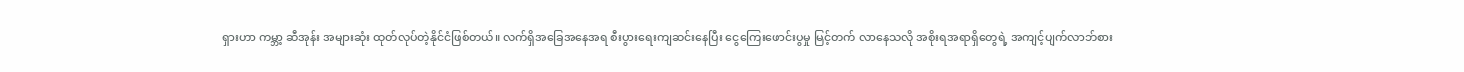ရှားဟာ ကမ္ဘာ့ ဆီအုန်း အများဆုံး ထုတ်လုပ်တဲ့နိုင်ငံဖြစ်တယ်။ လက်ရှိအခြေအနေအရ စီးပွားရေးကျဆင်းနေပြီး ငွေကြေးဖောင်းပွမှု မြင့်တက် လာနေသလို အစိုးရအရာရှိတွေရဲ့ အကျင့်ပျက်လာဘ်စား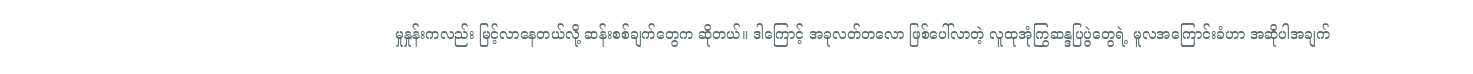မှုနှုန်းကလည်း မြင့်လာနေတယ်လို့ ဆန်းစစ်ချက်တွေက ဆိုတယ်။ ဒါကြောင့် အခုလတ်တလော ဖြစ်ပေါ်လာတဲ့ လူထုအုံကြွဆန္ဒပြပွဲတွေရဲ့ မူလအကြောင်းခံဟာ အဆိုပါအချက်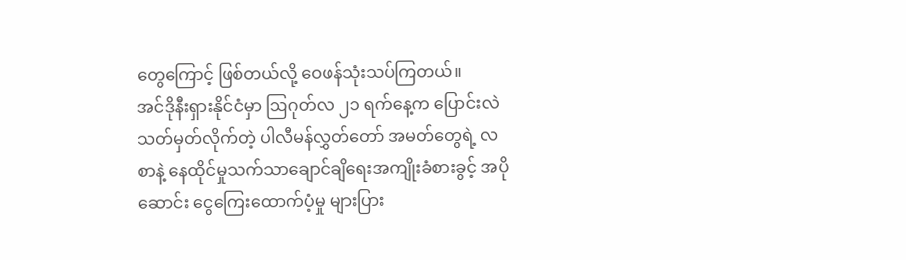တွေကြောင့် ဖြစ်တယ်လို့ ဝေဖန်သုံးသပ်ကြတယ်။
အင်ဒိုနီးရှားနိုင်ငံမှာ ဩဂုတ်လ ၂၁ ရက်နေ့က ပြောင်းလဲ သတ်မှတ်လိုက်တဲ့ ပါလီမန်လွှတ်တော် အမတ်တွေရဲ့ လစာနဲ့ နေထိုင်မှုသက်သာချောင်ချိရေးအကျိုးခံစားခွင့် အပိုဆောင်း ငွေကြေးထောက်ပံ့မှု များပြား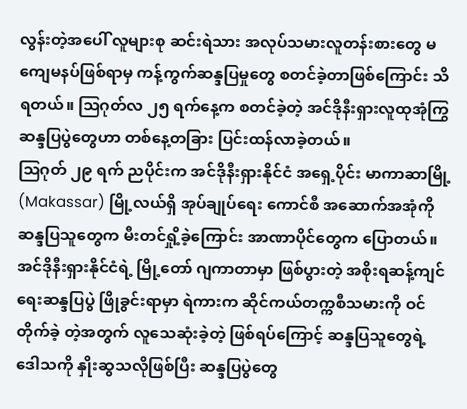လွန်းတဲ့အပေါ် လူများစု ဆင်းရဲသား အလုပ်သမားလူတန်းစားတွေ မကျေမနပ်ဖြစ်ရာမှ ကန့်ကွက်ဆန္ဒပြမှုတွေ စတင်ခဲ့တာဖြစ်ကြောင်း သိရတယ်။ ဩဂုတ်လ ၂၅ ရက်နေ့က စတင်ခဲ့တဲ့ အင်ဒိုနီးရှားလူထုအုံကြွဆန္ဒပြပွဲတွေဟာ တစ်နေ့တခြား ပြင်းထန်လာခဲ့တယ်။
ဩဂုတ် ၂၉ ရက် ညပိုင်းက အင်ဒိုနီးရှားနိုင်ငံ အရှေ့ပိုင်း မာကာဆာမြို့ (Makassar) မြို့လယ်ရှိ အုပ်ချုပ်ရေး ကောင်စီ အဆောက်အအုံကို ဆန္ဒပြသူတွေက မီးတင်ရှို့ခဲ့ကြောင်း အာဏာပိုင်တွေက ပြောတယ်။ အင်ဒိုနီးရှားနိုင်ငံရဲ့ မြို့တော် ဂျကာတာမှာ ဖြစ်ပွားတဲ့ အစိုးရဆန့်ကျင်ရေးဆန္ဒပြပွဲ ဖြိုခွင်းရာမှာ ရဲကားက ဆိုင်ကယ်တက္ကစီသမားကို ဝင်တိုက်ခဲ့ တဲ့အတွက် လူသေဆုံးခဲ့တဲ့ ဖြစ်ရပ်ကြောင့် ဆန္ဒပြသူတွေရဲ့ ဒေါသကို နှိုးဆွသလိုဖြစ်ပြီး ဆန္ဒပြပွဲတွေ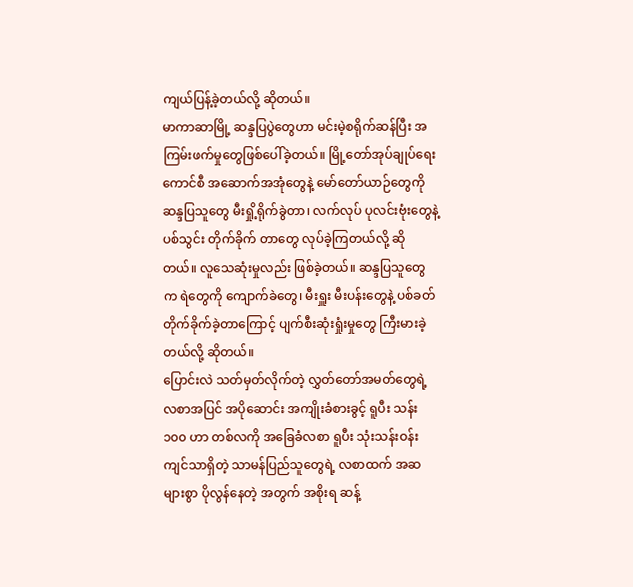ကျယ်ပြန့်ခဲ့တယ်လို့ ဆိုတယ်။
မာကာဆာမြို့ ဆန္ဒပြပွဲတွေဟာ မင်းမဲ့စရိုက်ဆန်ပြီး အကြမ်းဖက်မှုတွေဖြစ်ပေါ်ခဲ့တယ်။ မြို့တော်အုပ်ချုပ်ရေး ကောင်စီ အဆောက်အအုံတွေနဲ့ မော်တော်ယာဉ်တွေကို ဆန္ဒပြသူတွေ မီးရှို့ရိုက်ခွဲတာ၊ လက်လုပ် ပုလင်းဗုံးတွေနဲ့ ပစ်သွင်း တိုက်ခိုက် တာတွေ လုပ်ခဲ့ကြတယ်လို့ ဆိုတယ်။ လူသေဆုံးမှုလည်း ဖြစ်ခဲ့တယ်။ ဆန္ဒပြသူတွေက ရဲတွေကို ကျောက်ခဲတွေ၊ မီးရှူး မီးပန်းတွေနဲ့ ပစ်ခတ်တိုက်ခိုက်ခဲ့တာကြောင့် ပျက်စီးဆုံးရှုံးမှုတွေ ကြီးမားခဲ့တယ်လို့ ဆိုတယ်။
ပြောင်းလဲ သတ်မှတ်လိုက်တဲ့ လွှတ်တော်အမတ်တွေရဲ့ လစာအပြင် အပိုဆောင်း အကျိုးခံစားခွင့် ရူပီး သန်း ၁၀၀ ဟာ တစ်လကို အခြေခံလစာ ရူပီး သုံးသန်းဝန်းကျင်သာရှိတဲ့ သာမန်ပြည်သူတွေရဲ့ လစာထက် အဆများစွာ ပိုလွန်နေတဲ့ အတွက် အစိုးရ ဆန့်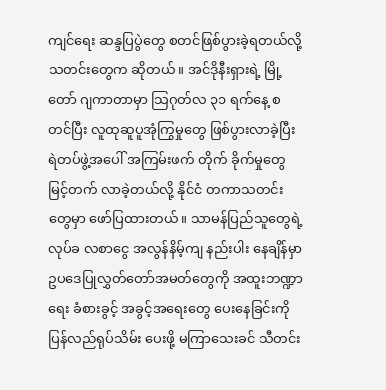ကျင်ရေး ဆန္ဒပြပွဲတွေ စတင်ဖြစ်ပွားခဲ့ရတယ်လို့ သတင်းတွေက ဆိုတယ်။ အင်ဒိုနီးရှားရဲ့ မြို့တော် ဂျကာတာမှာ သြဂုတ်လ ၃၁ ရက်နေ့ စတင်ပြီး လူထုဆူပူအုံကြွမှုတွေ ဖြစ်ပွားလာခဲ့ပြီး ရဲတပ်ဖွဲ့အပေါ် အကြမ်းဖက် တိုက် ခိုက်မှုတွေ မြင့်တက် လာခဲ့တယ်လို့ နိုင်ငံ တကာသတင်းတွေမှာ ဖော်ပြထားတယ်။ သာမန်ပြည်သူတွေရဲ့ လုပ်ခ လစာငွေ အလွန်နိမ့်ကျ နည်းပါး နေချိန်မှာ ဥပဒေပြုလွှတ်တော်အမတ်တွေကို အထူးဘဏ္ဍာရေး ခံစားခွင့် အခွင့်အရေးတွေ ပေးနေခြင်းကို ပြန်လည်ရုပ်သိမ်း ပေးဖို့ မကြာသေးခင် သီတင်း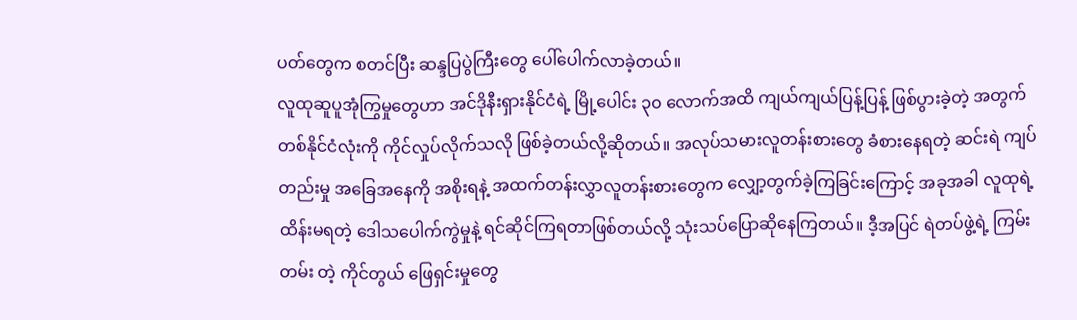ပတ်တွေက စတင်ပြီး ဆန္ဒပြပွဲကြီးတွေ ပေါ်ပေါက်လာခဲ့တယ်။
လူထုဆူပူအုံကြွမှုတွေဟာ အင်ဒိုနီးရှားနိုင်ငံရဲ့ မြို့ပေါင်း ၃၀ လောက်အထိ ကျယ်ကျယ်ပြန့်ပြန့် ဖြစ်ပွားခဲ့တဲ့ အတွက် တစ်နိုင်ငံလုံးကို ကိုင်လှုပ်လိုက်သလို ဖြစ်ခဲ့တယ်လို့ဆိုတယ်။ အလုပ်သမားလူတန်းစားတွေ ခံစားနေရတဲ့ ဆင်းရဲ ကျပ်တည်းမှု အခြေအနေကို အစိုးရနဲ့ အထက်တန်းလွှာလူတန်းစားတွေက လျှော့တွက်ခဲ့ကြခြင်းကြောင့် အခုအခါ လူထုရဲ့ ထိန်းမရတဲ့ ဒေါသပေါက်ကွဲမှုနဲ့ ရင်ဆိုင်ကြရတာဖြစ်တယ်လို့ သုံးသပ်ပြောဆိုနေကြတယ်။ ဒီ့အပြင် ရဲတပ်ဖွဲ့ရဲ့ ကြမ်းတမ်း တဲ့ ကိုင်တွယ် ဖြေရှင်းမှုတွေ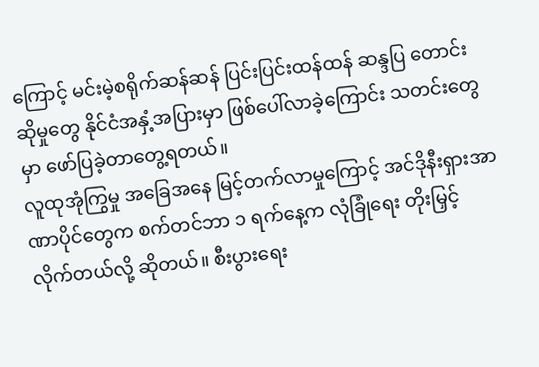ကြောင့် မင်းမဲ့စရိုက်ဆန်ဆန် ပြင်းပြင်းထန်ထန် ဆန္ဒပြ တောင်းဆိုမှုတွေ နိုင်ငံအနှံ့အပြားမှာ ဖြစ်ပေါ်လာခဲ့ကြောင်း သတင်းတွေမှာ ဖော်ပြခဲ့တာတွေ့ရတယ်။
လူထုအုံကြွမှု အခြေအနေ မြင့်တက်လာမှုကြောင့် အင်ဒိုနီးရှားအာဏာပိုင်တွေက စက်တင်ဘာ ၁ ရက်နေ့က လုံခြုံရေး တိုးမြှင့် လိုက်တယ်လို့ ဆိုတယ်။ စီးပွားရေး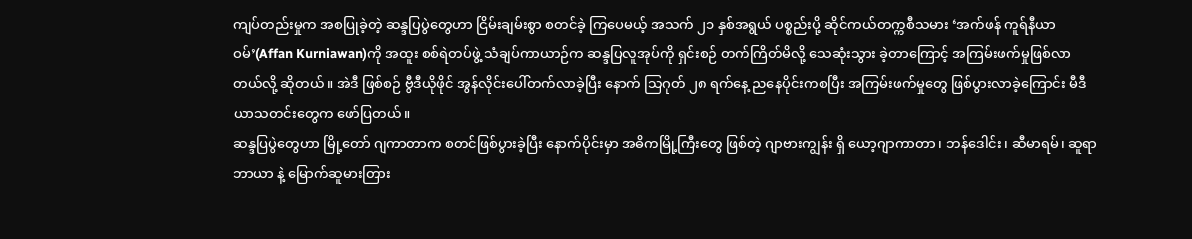ကျပ်တည်းမှုက အစပြုခဲ့တဲ့ ဆန္ဒပြပွဲတွေဟာ ငြိမ်းချမ်းစွာ စတင်ခဲ့ ကြပေမယ့် အသက် ၂၁ နှစ်အရွယ် ပစ္စည်းပို့ ဆိုင်ကယ်တက္ကစီသမား ‘အက်ဖန် ကူရ်နီယာဝမ်’(Affan Kurniawan)ကို အထူး စစ်ရဲတပ်ဖွဲ့ သံချပ်ကာယာဉ်က ဆန္ဒပြလူအုပ်ကို ရှင်းစဉ် တက်ကြိတ်မိလို့ သေဆုံးသွား ခဲ့တာကြောင့် အကြမ်းဖက်မှုဖြစ်လာတယ်လို့ ဆိုတယ်။ အဲဒီ ဖြစ်စဉ် ဗွီဒီယိုဖိုင် အွန်လိုင်းပေါ်တက်လာခဲ့ပြီး နောက် သြဂုတ် ၂၈ ရက်နေ့ ညနေပိုင်းကစပြီး အကြမ်းဖက်မှုတွေ ဖြစ်ပွားလာခဲ့ကြောင်း မီဒီယာသတင်းတွေက ဖော်ပြတယ်။
ဆန္ဒပြပွဲတွေဟာ မြို့တော် ဂျကာတာက စတင်ဖြစ်ပွားခဲ့ပြီး နောက်ပိုင်းမှာ အဓိကမြို့ကြီးတွေ ဖြစ်တဲ့ ဂျာဗားကျွန်း ရှိ ယော့ဂျာကာတာ၊ ဘန်ဒေါင်း၊ ဆီမာရမ်၊ ဆူရာဘာယာ နဲ့ မြောက်ဆူမားတြား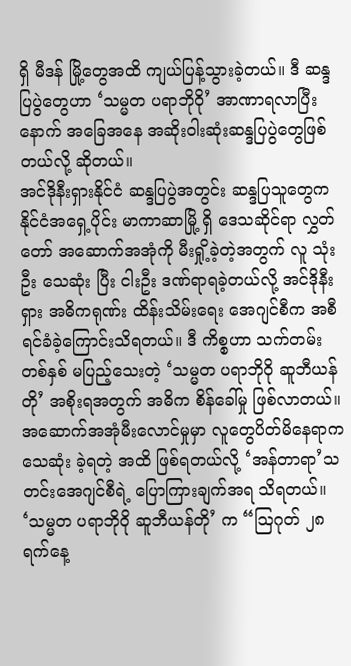ရှိ မီဒန် မြို့တွေအထိ ကျယ်ပြန့်သွားခဲ့တယ်။ ဒီ ဆန္ဒပြပွဲတွေဟာ ‘သမ္မတ ပရာဘိုဝို’ အာဏာရလာပြီးနောက် အခြေအနေ အဆိုးဝါးဆုံးဆန္ဒပြပွဲတွေဖြစ်တယ်လို့ ဆိုတယ်။
အင်ဒိုနီးရှားနိုင်ငံ ဆန္ဒပြပွဲအတွင်း ဆန္ဒပြသူတွေက နိုင်ငံအရှေ့ပိုင်း မာကာဆာမြို့ ရှိ ဒေသဆိုင်ရာ လွှတ်တော် အဆောက်အအုံကို မီးရှို့ခဲ့တဲ့အတွက် လူ သုံးဦး သေဆုံး ပြီး ငါးဦး ဒဏ်ရာရခဲ့တယ်လို့ အင်ဒိုနီးရှား အဓိကရုဏ်း ထိန်းသိမ်းရေး အေဂျင်စီက အစီရင်ခံခဲ့ကြောင်းသိရတယ်။ ဒီ ကိစ္စဟာ သက်တမ်းတစ်နှစ် မပြည့်သေးတဲ့ ‘သမ္မတ ပရာဘိုဝို ဆူဘီယန်တို’ အစိုးရအတွက် အဓိက စိန်ခေါ်မှု ဖြစ်လာတယ်။ အဆောက်အအုံမီးလောင်မှုမှာ လူတွေပိတ်မိနေရာက သေဆုံး ခဲ့ရတဲ့ အထိ ဖြစ်ရတယ်လို့ ‘အန်တာရာ’သတင်းအေဂျင်စီရဲ့ ပြောကြားချက်အရ သိရတယ်။
‘သမ္မတ ပရာဘိုဝို ဆူဘီယန်တို’ က “သြဂုတ် ၂၈ ရက်နေ့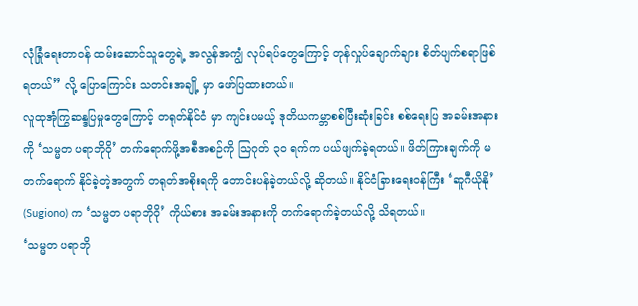လုံခြုံရေးတာဝန် ထမ်းဆောင်သူတွေရဲ့ အလွန်အကျွံ လုပ်ရပ်တွေကြောင့် တုန်လှုပ်ချောက်ချား စိတ်ပျက်စရာဖြစ်ရတယ်” လို့ ပြောကြောင်း သတင်းအချို့ မှာ ဖော်ပြထားတယ်။
လူထုအုံကြွဆန္ဒပြမှုတွေကြောင့် တရုတ်နိုင်ငံ မှာ ကျင်းပမယ့် ဒုတိယကမ္ဘာစစ်ပြီးဆုံးခြင်း စစ်ရေးပြ အခမ်းအနားကို ‘သမ္မတ ပရာဘိုဝို’ တက်ရောက်ဖို့အစီအစဉ်ကို သြဂုတ် ၃၀ ရက်က ပယ်ဖျက်ခဲ့ရတယ်။ ဖိတ်ကြားချက်ကို မတက်ရောက် နိုင်ခဲ့တဲ့အတွက် တရုတ်အစိုးရကို တောင်းပန်ခဲ့တယ်လို့ ဆိုတယ်။ နိုင်ငံခြားရေးဝန်ကြီး ‘ဆူဂီယိုနို’ (Sugiono) က ‘သမ္မတ ပရာဘိုဝို’ ကိုယ်စား အခမ်းအနားကို တက်ရောက်ခဲ့တယ်လို့ သိရတယ်။
‘သမ္မတ ပရာဘို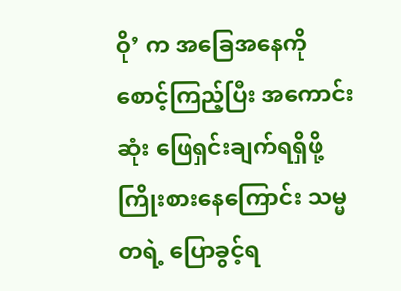ဝို’ က အခြေအနေကို စောင့်ကြည့်ပြီး အကောင်းဆုံး ဖြေရှင်းချက်ရရှိဖို့ ကြိုးစားနေကြောင်း သမ္မတရဲ့ ပြောခွင့်ရ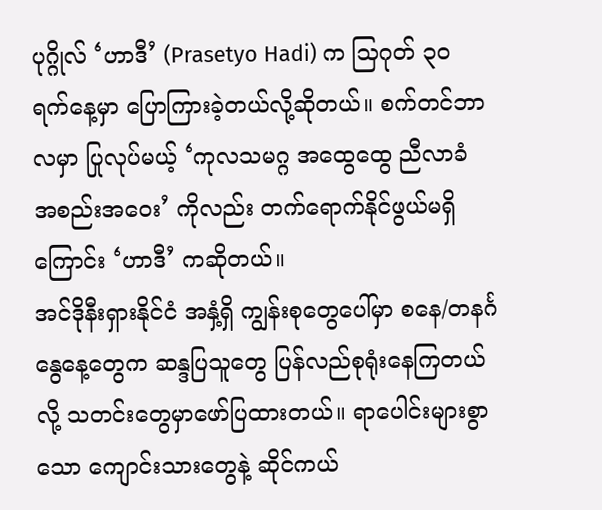ပုဂ္ဂိုလ် ‘ဟာဒီ’ (Prasetyo Hadi) က သြဂုတ် ၃၀ ရက်နေ့မှာ ပြောကြားခဲ့တယ်လို့ဆိုတယ်။ စက်တင်ဘာလမှာ ပြုလုပ်မယ့် ‘ကုလသမဂ္ဂ အထွေထွေ ညီလာခံ အစည်းအဝေး’ ကိုလည်း တက်ရောက်နိုင်ဖွယ်မရှိကြောင်း ‘ဟာဒီ’ ကဆိုတယ်။
အင်ဒိုနီးရှားနိုင်ငံ အနှံ့ရှိ ကျွန်းစုတွေပေါ်မှာ စနေ/တနင်္ဂနွေနေ့တွေက ဆန္ဒပြသူတွေ ပြန်လည်စုရုံးနေကြတယ်လို့ သတင်းတွေမှာဖော်ပြထားတယ်။ ရာပေါင်းများစွာသော ကျောင်းသားတွေနဲ့ ဆိုင်ကယ်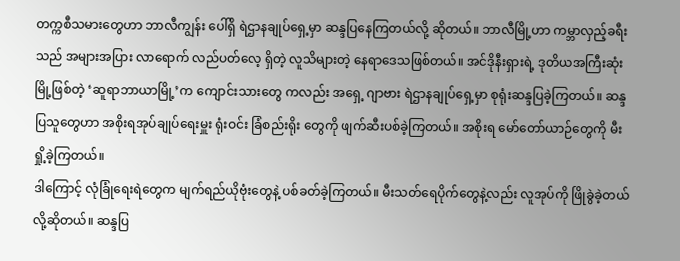တက္ကစီသမားတွေဟာ ဘာလီကျွန်း ပေါ်ရှိ ရဲဌာနချုပ်ရှေ့မှာ ဆန္ဒပြနေကြတယ်လို့ ဆိုတယ်။ ဘာလီမြို့ဟာ ကမ္ဘာလှည့်ခရီးသည် အများအပြား လာရောက် လည်ပတ်လေ့ ရှိတဲ့ လူသိများတဲ့ နေရာဒေသဖြစ်တယ်။ အင်ဒိုနီးရှားရဲ့ ဒုတိယအကြီးဆုံးမြို့ဖြစ်တဲ့ ‘ဆူရာဘာယာမြို့’က ကျောင်းသားတွေ ကလည်း အရှေ့ ဂျာဗား ရဲဌာနချုပ်ရှေ့မှာ စုရုံးဆန္ဒပြခဲ့ကြတယ်။ ဆန္ဒပြသူတွေဟာ အစိုးရအုပ်ချုပ်ရေးမှူး ရုံးဝင်း ခြံစည်းရိုး တွေကို ဖျက်ဆီးပစ်ခဲ့ကြတယ်။ အစိုးရ မော်တော်ယာဉ်တွေကို မီးရှို့ခဲ့ကြတယ်။
ဒါကြောင့် လုံခြုံရေးရဲတွေက မျက်ရည်ယိုဗုံးတွေနဲ့ ပစ်ခတ်ခဲ့ကြတယ်။ မီးသတ်ရေပိုက်တွေနဲ့လည်း လူအုပ်ကို ဖြိုခွဲခဲ့တယ် လို့ဆိုတယ်။ ဆန္ဒပြ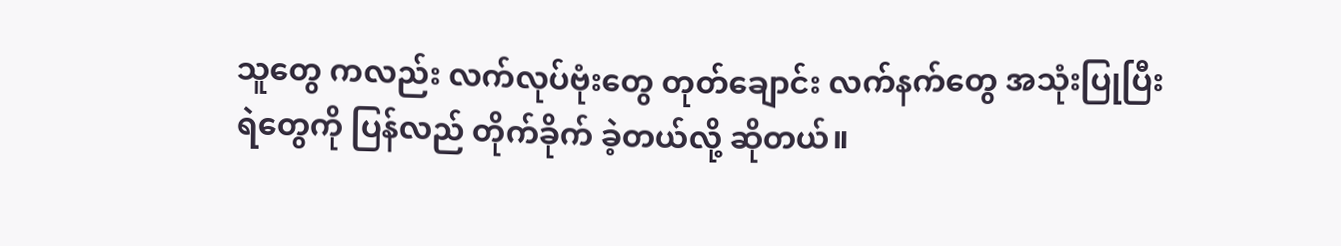သူတွေ ကလည်း လက်လုပ်ဗုံးတွေ တုတ်ချောင်း လက်နက်တွေ အသုံးပြုပြီး ရဲတွေကို ပြန်လည် တိုက်ခိုက် ခဲ့တယ်လို့ ဆိုတယ်။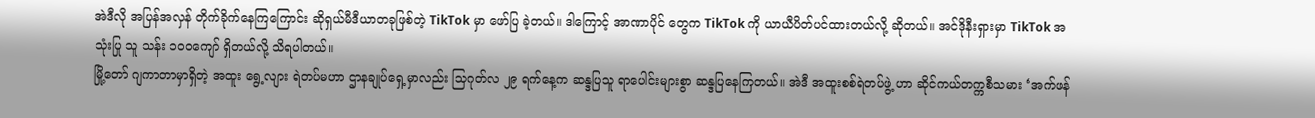အဲဒီလို အပြန်အလှန် တိုက်ခိုက်နေကြကြောင်း ဆိုရှယ်မီဒီယာတခုဖြစ်တဲ့ TikTok မှာ ဖော်ပြ ခဲ့တယ်။ ဒါကြောင့် အာဏာပိုင် တွေက TikTok ကို ယာယီပိတ်ပင်ထားတယ်လို့ ဆိုတယ်။ အင်ဒိုနီးရှားမှာ TikTok အသုံးပြု သူ သန်း ၁၀၀ကျော် ရှိတယ်လို့ သိရပါတယ်။
မြို့တော် ဂျကာတာမှာရှိတဲ့ အထူး ရွေ့လျား ရဲတပ်မဟာ ဌာနချုပ်ရှေ့မှာလည်း သြဂုတ်လ ၂၉ ရက်နေ့က ဆန္ဒပြသူ ရာပေါင်းများစွာ ဆန္ဒပြနေကြတယ်။ အဲဒီ အထူးစစ်ရဲတပ်ဖွဲ့ ဟာ ဆိုင်ကယ်တက္ကစီသမား ‘အက်ဖန်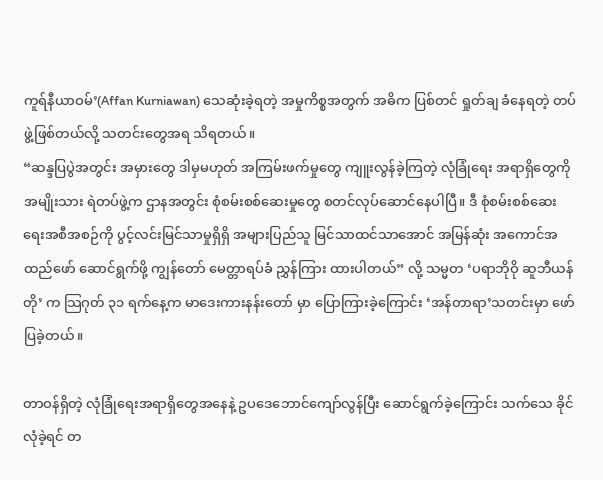ကူရ်နီယာဝမ်’(Affan Kurniawan) သေဆုံးခဲ့ရတဲ့ အမှုကိစ္စအတွက် အဓိက ပြစ်တင် ရှုတ်ချ ခံနေရတဲ့ တပ်ဖွဲ့ဖြစ်တယ်လို့ သတင်းတွေအရ သိရတယ်။
“ဆန္ဒပြပွဲအတွင်း အမှားတွေ ဒါမှမဟုတ် အကြမ်းဖက်မှုတွေ ကျူးလွန်ခဲ့ကြတဲ့ လုံခြုံရေး အရာရှိတွေကို အမျိုးသား ရဲတပ်ဖွဲ့က ဌာနအတွင်း စုံစမ်းစစ်ဆေးမှုတွေ စတင်လုပ်ဆောင်နေပါပြီ။ ဒီ စုံစမ်းစစ်ဆေးရေးအစီအစဉ်ကို ပွင့်လင်းမြင်သာမှုရှိရှိ အများပြည်သူ မြင်သာထင်သာအောင် အမြန်ဆုံး အကောင်အထည်ဖော် ဆောင်ရွက်ဖို့ ကျွန်တော် မေတ္တာရပ်ခံ ညွှန်ကြား ထားပါတယ်” လို့ သမ္မတ ‘ပရာဘိုဝို ဆူဘီယန်တို’ က သြဂုတ် ၃၁ ရက်နေ့က မာဒေးကားနန်းတော် မှာ ပြောကြားခဲ့ကြောင်း ‘အန်တာရာ’သတင်းမှာ ဖော်ပြခဲ့တယ်။

တာဝန်ရှိတဲ့ လုံခြုံရေးအရာရှိတွေအနေနဲ့ ဥပဒေဘောင်ကျော်လွန်ပြီး ဆောင်ရွက်ခဲ့ကြောင်း သက်သေ ခိုင်လုံခဲ့ရင် တ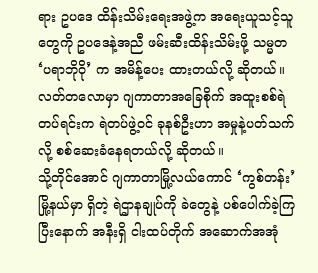ရား ဥပဒေ ထိန်းသိမ်းရေးအဖွဲ့က အရေးယူသင့်သူတွေကို ဥပဒေနဲ့အညီ ဖမ်းဆီးထိန်းသိမ်းဖို့ သမ္မတ ‘ပရာဘိုဝို’ က အမိန့်ပေး ထားတယ်လို့ ဆိုတယ်။ လတ်တလောမှာ ဂျကာတာအခြေစိုက် အထူးစစ်ရဲတပ်ရင်းက ရဲတပ်ဖွဲ့ဝင် ခုနစ်ဦးဟာ အမှုနဲ့ပတ်သက်လို့ စစ်ဆေးခံနေရတယ်လို့ ဆိုတယ်။
သို့တိုင်အောင် ဂျကာတာမြို့လယ်ကောင် ‘ကွစ်တန်း’မြို့နယ်မှာ ရှိတဲ့ ရဲဌာနချုပ်ကို ခဲတွေနဲ့ ပစ်ပေါက်ခဲ့ကြပြီးနောက် အနီးရှိ ငါးထပ်တိုက် အဆောက်အအုံ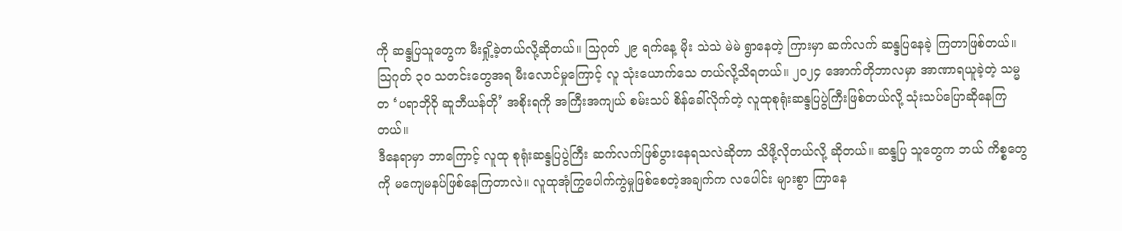ကို ဆန္ဒပြသူတွေက မီးရှို့ခဲ့တယ်လို့ဆိုတယ်။ သြဂုတ် ၂၉ ရက်နေ့ မိုး သဲသဲ မဲမဲ ရွာနေတဲ့ ကြားမှာ ဆက်လက် ဆန္ဒပြနေခဲ့ ကြတာဖြစ်တယ်။ သြဂုတ် ၃၀ သတင်းတွေအရ မီးလောင်မှုကြောင့် လူ သုံးယောက်သေ တယ်လို့သိရတယ်။ ၂၀၂၄ အောက်တိုဘာလမှာ အာဏာရယူခဲ့တဲ့ သမ္မတ ‘ပရာဘိုဝို ဆူဘီယန်တို’ အစိုးရကို အကြီးအကျယ် စမ်းသပ် စိန်ခေါ်လိုက်တဲ့ လူထုစုရုံးဆန္ဒပြပွဲကြီးဖြစ်တယ်လို့ သုံးသပ်ပြောဆိုနေကြတယ်။
ဒီနေရာမှာ ဘာကြောင့် လူထု စုရုံးဆန္ဒပြပွဲကြီး ဆက်လက်ဖြစ်ပွားနေရသလဲဆိုတာ သိဖို့လိုတယ်လို့ ဆိုတယ်။ ဆန္ဒပြ သူတွေက ဘယ် ကိစ္စတွေကို မကျေမနပ်ဖြစ်နေကြတာလဲ။ လူထုအုံကြွပေါက်ကွဲမှုဖြစ်စေတဲ့အချက်က လပေါင်း များစွာ ကြာနေ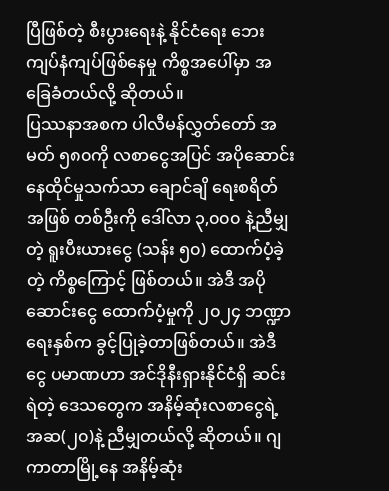ပြီဖြစ်တဲ့ စီးပွားရေးနဲ့ နိုင်ငံရေး ဘေးကျပ်နံကျပ်ဖြစ်နေမှု ကိစ္စအပေါ်မှာ အခြေခံတယ်လို့ ဆိုတယ်။
ပြဿနာအစက ပါလီမန်လွှတ်တော် အမတ် ၅၈၀ကို လစာငွေအပြင် အပိုဆောင်း နေထိုင်မှုသက်သာ ချောင်ချိ ရေးစရိတ်အဖြစ် တစ်ဦးကို ဒေါ်လာ ၃,၀၀၀ နဲ့ညီမျှတဲ့ ရူးပီးယားငွေ (သန်း ၅၀) ထောက်ပံ့ခဲ့တဲ့ ကိစ္စကြောင့် ဖြစ်တယ်။ အဲဒီ အပိုဆောင်းငွေ ထောက်ပံ့မှုကို ၂၀၂၄ ဘဏ္ဍာရေးနှစ်က ခွင့်ပြုခဲ့တာဖြစ်တယ်။ အဲဒီငွေ ပမာဏဟာ အင်ဒိုနီးရှားနိုင်ငံရှိ ဆင်းရဲတဲ့ ဒေသတွေက အနိမ့်ဆုံးလစာငွေရဲ့ အဆ(၂၀)နဲ့ ညီမျှတယ်လို့ ဆိုတယ်။ ဂျကာတာမြို့နေ အနိမ့်ဆုံး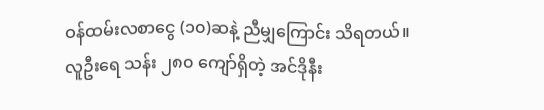ဝန်ထမ်းလစာငွေ (၁၀)ဆနဲ့ ညီမျှကြောင်း သိရတယ်။
လူဦးရေ သန်း ၂၈၀ ကျော်ရှိတဲ့ အင်ဒိုနီး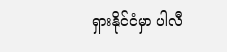ရှားနိုင်ငံမှာ ပါလီ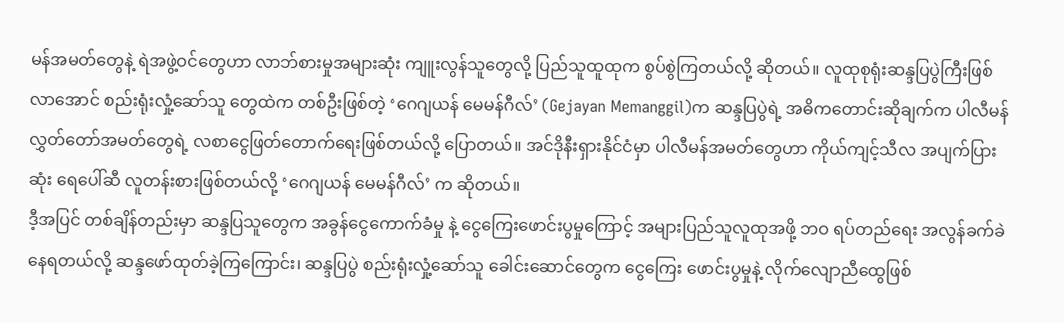မန်အမတ်တွေနဲ့ ရဲအဖွဲ့ဝင်တွေဟာ လာဘ်စားမှုအများဆုံး ကျူးလွန်သူတွေလို့ ပြည်သူထူထုက စွပ်စွဲကြတယ်လို့ ဆိုတယ်။ လူထုစုရုံးဆန္ဒပြပွဲကြီးဖြစ်လာအောင် စည်းရုံးလှုံ့ဆော်သူ တွေထဲက တစ်ဦးဖြစ်တဲ့ ‘ဂေဂျယန် မေမန်ဂီလ်’ (Gejayan Memanggil)က ဆန္ဒပြပွဲရဲ့ အဓိကတောင်းဆိုချက်က ပါလီမန် လွှတ်တော်အမတ်တွေရဲ့ လစာငွေဖြတ်တောက်ရေးဖြစ်တယ်လို့ ပြောတယ်။ အင်ဒိုနီးရှားနိုင်ငံမှာ ပါလီမန်အမတ်တွေဟာ ကိုယ်ကျင့်သီလ အပျက်ပြားဆုံး ရေပေါ်ဆီ လူတန်းစားဖြစ်တယ်လို့ ‘ဂေဂျယန် မေမန်ဂီလ်’ က ဆိုတယ်။
ဒီ့အပြင် တစ်ချိန်တည်းမှာ ဆန္ဒပြသူတွေက အခွန်ငွေကောက်ခံမှု နဲ့ ငွေကြေးဖောင်းပွမှုကြောင့် အများပြည်သူလူထုအဖို့ ဘဝ ရပ်တည်ရေး အလွန်ခက်ခဲနေရတယ်လို့ ဆန္ဒဖော်ထုတ်ခဲ့ကြကြောင်း၊ ဆန္ဒပြပွဲ စည်းရုံးလှုံ့ဆော်သူ ခေါင်းဆောင်တွေက ငွေကြေး ဖောင်းပွမှုနဲ့ လိုက်လျောညီထွေဖြစ်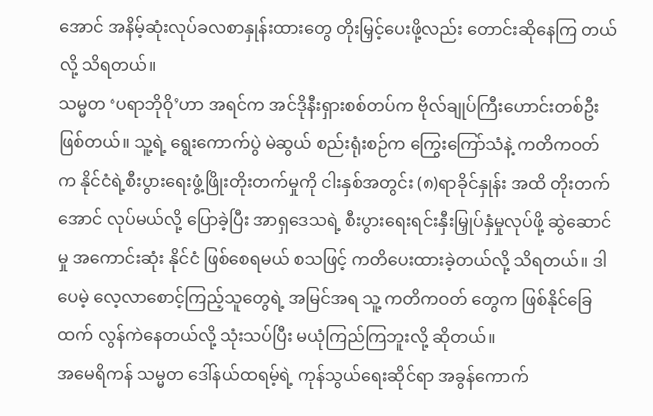အောင် အနိမ့်ဆုံးလုပ်ခလစာနှုန်းထားတွေ တိုးမြှင့်ပေးဖို့လည်း တောင်းဆိုနေကြ တယ်လို့ သိရတယ်။
သမ္မတ ‘ပရာဘိုဝို’ဟာ အရင်က အင်ဒိုနီးရှားစစ်တပ်က ဗိုလ်ချုပ်ကြီးဟောင်းတစ်ဦးဖြစ်တယ်။ သူ့ရဲ့ ရွေးကောက်ပွဲ မဲဆွယ် စည်းရုံးစဉ်က ကြွေးကြော်သံနဲ့ ကတိကဝတ်က နိုင်ငံရဲ့စီးပွားရေးဖွံ့ဖြိုးတိုးတက်မှုကို ငါးနှစ်အတွင်း (၈)ရာခိုင်နှုန်း အထိ တိုးတက်အောင် လုပ်မယ်လို့ ပြောခဲ့ပြီး အာရှဒေသရဲ့ စီးပွားရေးရင်းနှီးမြှုပ်နှံမှုလုပ်ဖို့ ဆွဲဆောင်မှု အကောင်းဆုံး နိုင်ငံ ဖြစ်စေရမယ် စသဖြင့် ကတိပေးထားခဲ့တယ်လို့ သိရတယ်။ ဒါပေမဲ့ လေ့လာစောင့်ကြည့်သူတွေရဲ့ အမြင်အရ သူ့ ကတိကဝတ် တွေက ဖြစ်နိုင်ခြေထက် လွန်ကဲနေတယ်လို့ သုံးသပ်ပြီး မယုံကြည်ကြဘူးလို့ ဆိုတယ်။
အမေရိကန် သမ္မတ ဒေါ်နယ်ထရမ့်ရဲ့ ကုန်သွယ်ရေးဆိုင်ရာ အခွန်ကောက်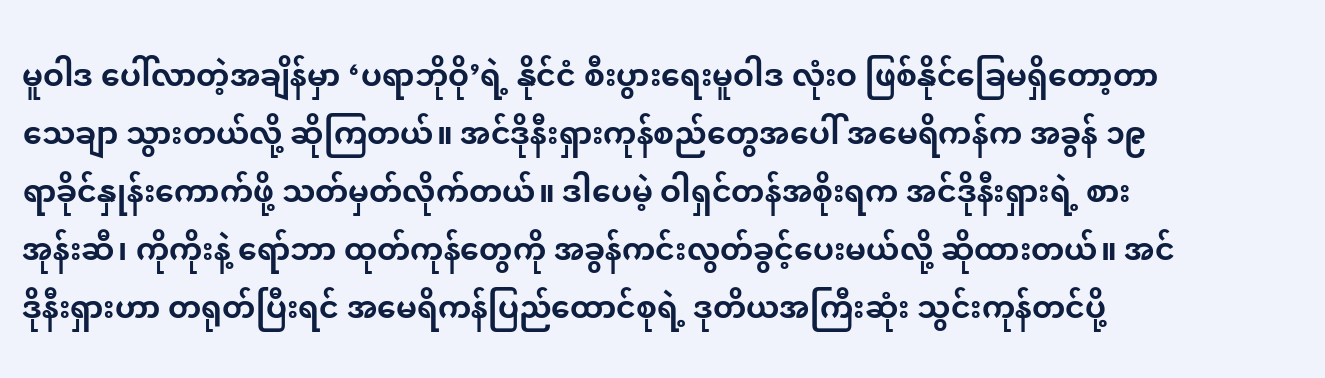မူဝါဒ ပေါ်လာတဲ့အချိန်မှာ ‘ပရာဘိုဝို’ရဲ့ နိုင်ငံ စီးပွားရေးမူဝါဒ လုံးဝ ဖြစ်နိုင်ခြေမရှိတော့တာ သေချာ သွားတယ်လို့ ဆိုကြတယ်။ အင်ဒိုနီးရှားကုန်စည်တွေအပေါ် အမေရိကန်က အခွန် ၁၉ ရာခိုင်နှုန်းကောက်ဖို့ သတ်မှတ်လိုက်တယ်။ ဒါပေမဲ့ ဝါရှင်တန်အစိုးရက အင်ဒိုနီးရှားရဲ့ စားအုန်းဆီ၊ ကိုကိုးနဲ့ ရော်ဘာ ထုတ်ကုန်တွေကို အခွန်ကင်းလွတ်ခွင့်ပေးမယ်လို့ ဆိုထားတယ်။ အင်ဒိုနီးရှားဟာ တရုတ်ပြီးရင် အမေရိကန်ပြည်ထောင်စုရဲ့ ဒုတိယအကြီးဆုံး သွင်းကုန်တင်ပို့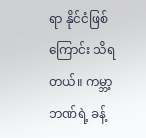ရာ နိုင်ငံဖြစ်ကြောင်း သိရတယ်။ ကမ္ဘာ့ဘဏ်ရဲ့ ခန့်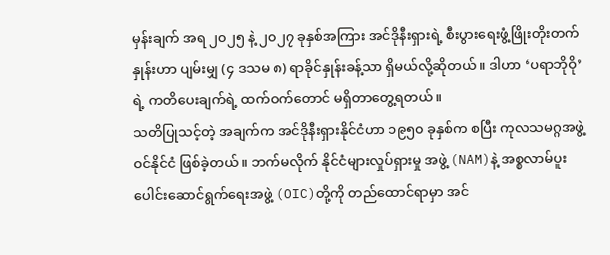မှန်းချက် အရ ၂၀၂၅ နဲ့ ၂၀၂၇ ခုနှစ်အကြား အင်ဒိုနီးရှားရဲ့ စီးပွားရေးဖွံ့ဖြိုးတိုးတက်နှုန်းဟာ ပျမ်းမျှ (၄ ဒသမ ၈) ရာခိုင်နှုန်းခန့်သာ ရှိမယ်လို့ဆိုတယ်။ ဒါဟာ ‘ပရာဘိုဝို’ ရဲ့ ကတိပေးချက်ရဲ့ ထက်ဝက်တောင် မရှိတာတွေ့ရတယ်။
သတိပြုသင့်တဲ့ အချက်က အင်ဒိုနီးရှားနိုင်ငံဟာ ၁၉၅၀ ခုနှစ်က စပြီး ကုလသမဂ္ဂအဖွဲ့ဝင်နိုင်ငံ ဖြစ်ခဲ့တယ်။ ဘက်မလိုက် နိုင်ငံများလှုပ်ရှားမှု အဖွဲ့ (NAM)နဲ့ အစ္စလာမ်ပူးပေါင်းဆောင်ရွက်ရေးအဖွဲ့ (OIC)တို့ကို တည်ထောင်ရာမှာ အင်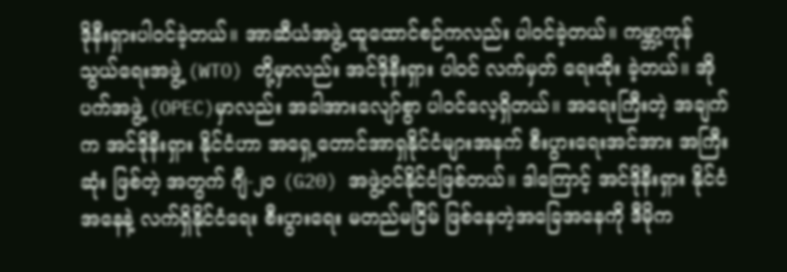ဒိုနီးရှားပါဝင်ခဲ့တယ်။ အာဆီယံအဖွဲ့ ထူထောင်စဉ်ကလည်း ပါဝင်ခဲ့တယ်။ ကမ္ဘာ့ကုန်သွယ်ရေးအဖွဲ့ (WTO) တို့မှာလည်း အင်ဒိုနီးရှား ပါဝင် လက်မှတ် ရေးထိုး ခဲ့တယ်။ အိုပက်အဖွဲ့ (OPEC)မှာလည်း အခါအားလျော်စွာ ပါဝင်လေ့ရှိတယ်။ အရေးကြီးတဲ့ အချက်က အင်ဒိုနီးရှား နိုင်ငံဟာ အရှေ့တောင်အာရှနိုင်ငံများအနက် စီးပွားရေးအင်အား အကြီးဆုံး ဖြစ်တဲ့ အတွက် ဂျီ-၂၀ (G20) အဖွဲ့ဝင်နိုင်ငံဖြစ်တယ်။ ဒါကြောင့် အင်ဒိုနီးရှား နိုင်ငံအနေနဲ့ လက်ရှိနိုင်ငံရေး စီးပွားရေး မတည်မငြိမ် ဖြစ်နေတဲ့အခြေအနေကို ဒီမိုက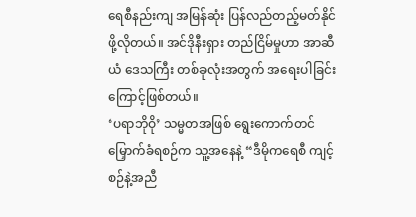ရေစီနည်းကျ အမြန်ဆုံး ပြန်လည်တည့်မတ်နိုင်ဖို့လိုတယ်။ အင်ဒိုနီးရှား တည်ငြိမ်မှုဟာ အာဆီယံ ဒေသကြီး တစ်ခုလုံးအတွက် အရေးပါခြင်း ကြောင့်ဖြစ်တယ်။
‘ပရာဘိုဝို’ သမ္မတအဖြစ် ရွေးကောက်တင်မြှောက်ခံရစဉ်က သူ့အနေနဲ့ “ဒီမိုကရေစီ ကျင့်စဉ်နဲ့အညီ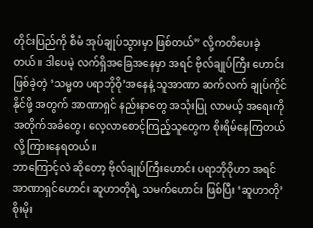တိုင်းပြည်ကို စီမံ အုပ်ချုပ်သွားမှာ ဖြစ်တယ်” လို့ကတိပေးခဲ့တယ်။ ဒါပေမဲ့ လက်ရှိအခြေအနေမှာ အရင် ဗိုလ်ချုပ်ကြီး ဟောင်းဖြစ်ခဲ့တဲ့ ‘သမ္မတ ပရာဘိုဝို’အနေနဲ့ သူအာဏာ ဆက်လက် ချုပ်ကိုင်နိုင်ဖို့ အတွက် အာဏာရှင် နည်းနာတွေ အသုံးပြု လာမယ့် အရေးကို အတိုက်အခံတွေ၊ လေ့လာစောင့်ကြည့်သူတွေက စိုးရိမ်နေကြတယ်လို့ ကြားနေရတယ်။
ဘာကြောင့်လဲ ဆိုတော့ ဗိုလ်ချုပ်ကြီးဟောင်း ပရာဘိုဝိုဟာ အရင် အာဏာရှင်ဟောင်း ဆူဟာတိုရဲ့ သမက်ဟောင်း ဖြစ်ပြီး ‘ဆူဟာတို’ စိုးမိုး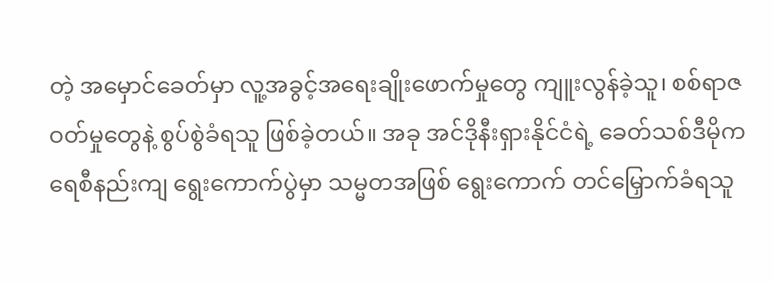တဲ့ အမှောင်ခေတ်မှာ လူ့အခွင့်အရေးချိုးဖောက်မှုတွေ ကျူးလွန်ခဲ့သူ၊ စစ်ရာဇဝတ်မှုတွေနဲ့ စွပ်စွဲခံရသူ ဖြစ်ခဲ့တယ်။ အခု အင်ဒိုနီးရှားနိုင်ငံရဲ့ ခေတ်သစ်ဒီမိုကရေစီနည်းကျ ရွေးကောက်ပွဲမှာ သမ္မတအဖြစ် ရွေးကောက် တင်မြှောက်ခံရသူ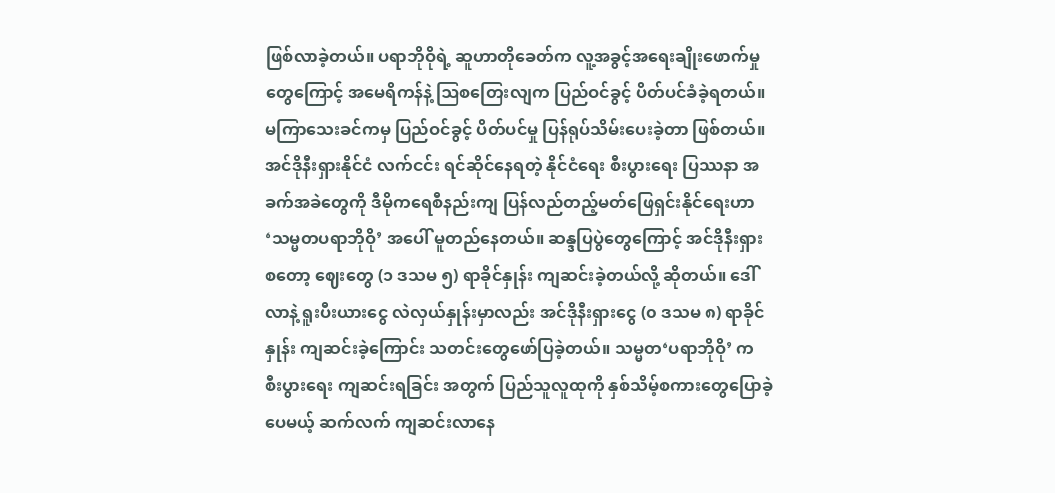ဖြစ်လာခဲ့တယ်။ ပရာဘိုဝိုရဲ့ ဆူဟာတိုခေတ်က လူ့အခွင့်အရေးချိုးဖောက်မှုတွေကြောင့် အမေရိကန်နဲ့ ဩစတြေးလျက ပြည်ဝင်ခွင့် ပိတ်ပင်ခံခဲ့ရတယ်။ မကြာသေးခင်ကမှ ပြည်ဝင်ခွင့် ပိတ်ပင်မှု ပြန်ရုပ်သိမ်းပေးခဲ့တာ ဖြစ်တယ်။
အင်ဒိုနီးရှားနိုင်ငံ လက်ငင်း ရင်ဆိုင်နေရတဲ့ နိုင်ငံရေး စီးပွားရေး ပြဿနာ အခက်အခဲတွေကို ဒီမိုကရေစီနည်းကျ ပြန်လည်တည့်မတ်ဖြေရှင်းနိုင်ရေးဟာ ‘သမ္မတပရာဘိုဝို’ အပေါ် မူတည်နေတယ်။ ဆန္ဒပြပွဲတွေကြောင့် အင်ဒိုနီးရှား စတော့ ဈေးတွေ (၁ ဒသမ ၅) ရာခိုင်နှုန်း ကျဆင်းခဲ့တယ်လို့ ဆိုတယ်။ ဒေါ်လာနဲ့ ရူးပီးယားငွေ လဲလှယ်နှုန်းမှာလည်း အင်ဒိုနီးရှားငွေ (၀ ဒသမ ၈) ရာခိုင်နှုန်း ကျဆင်းခဲ့ကြောင်း သတင်းတွေဖော်ပြခဲ့တယ်။ သမ္မတ‘ပရာဘိုဝို’ က စီးပွားရေး ကျဆင်းရခြင်း အတွက် ပြည်သူလူထုကို နှစ်သိမ့်စကားတွေပြောခဲ့ပေမယ့် ဆက်လက် ကျဆင်းလာနေ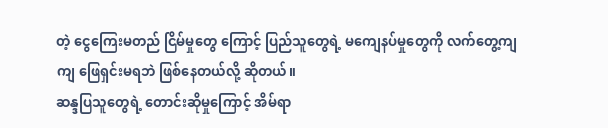တဲ့ ငွေကြေးမတည် ငြိမ်မှုတွေ ကြောင့် ပြည်သူတွေရဲ့ မကျေနပ်မှုတွေကို လက်တွေ့ကျကျ ဖြေရှင်းမရဘဲ ဖြစ်နေတယ်လို့ ဆိုတယ်။
ဆန္ဒပြသူတွေရဲ့ တောင်းဆိုမှုကြောင့် အိမ်ရာ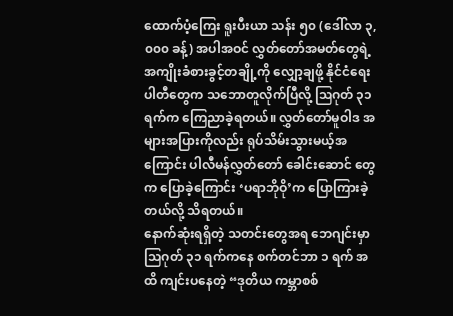ထောက်ပံ့ကြေး ရူးပီးယာ သန်း ၅၀ (ဒေါ်လာ ၃,၀၀၀ ခန့်) အပါအဝင် လွှတ်တော်အမတ်တွေရဲ့ အကျိုးခံစားခွင့်တချို့ကို လျှော့ချဖို့ နိုင်ငံရေးပါတီတွေက သဘောတူလိုက်ပြီလို့ ဩဂုတ် ၃၁ ရက်က ကြေညာခဲ့ရတယ်။ လွှတ်တော်မူဝါဒ အများအပြားကိုလည်း ရုပ်သိမ်းသွားမယ့်အကြောင်း ပါလီမန်လွှတ်တော် ခေါင်းဆောင် တွေက ပြောခဲ့ကြောင်း ‘ပရာဘိုဝို’က ပြောကြားခဲ့တယ်လို့ သိရတယ်။
နောက်ဆုံးရရှိတဲ့ သတင်းတွေအရ ဘေဂျင်းမှာ သြဂုတ် ၃၁ ရက်ကနေ စက်တင်ဘာ ၁ ရက် အထိ ကျင်းပနေတဲ့ “ဒုတိယ ကမ္ဘာစစ်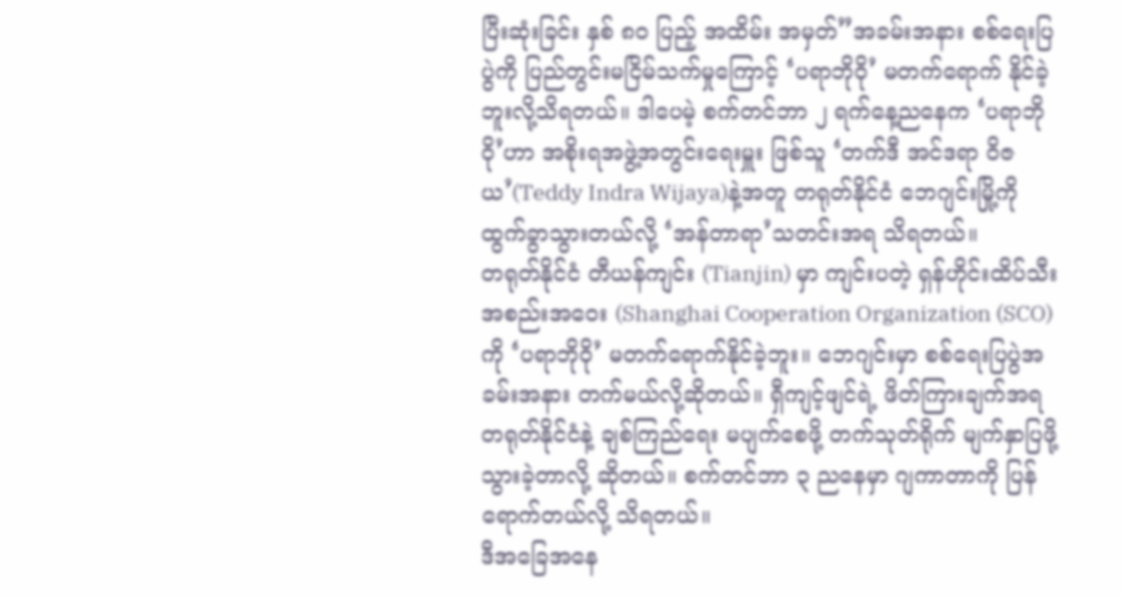ပြီးဆုံးခြင်း နှစ် ၈၀ ပြည့် အထိမ်း အမှတ်”အခမ်းအနား စစ်ရေးပြပွဲကို ပြည်တွင်းမငြိမ်သက်မှုကြောင့် ‘ပရာဘိုဝို’ မတက်ရောက် နိုင်ခဲ့ဘူးလို့သိရတယ်။ ဒါပေမဲ့ စက်တင်ဘာ ၂ ရက်နေ့ညနေက ‘ပရာဘိုဝို’ဟာ အစိုးရအဖွဲ့အတွင်းရေးမှူး ဖြစ်သူ ‘တက်ဒီ အင်ဒရာ ဝိဇယ’(Teddy Indra Wijaya)နဲ့အတူ တရုတ်နိုင်ငံ ဘေဂျင်းမြို့ကို ထွက်ခွာသွားတယ်လို့ ‘အန်တာရာ’သတင်းအရ သိရတယ်။
တရုတ်နိုင်ငံ တီယန်ကျင်း (Tianjin) မှာ ကျင်းပတဲ့ ရှန်ဟိုင်းထိပ်သီးအစည်းအဝေး (Shanghai Cooperation Organization (SCO) ကို ‘ပရာဘိုဝို’ မတက်ရောက်နိုင်ခဲ့ဘူး။ ဘေဂျင်းမှာ စစ်ရေးပြပွဲအခမ်းအနား တက်မယ်လို့ဆိုတယ်။ ရှီကျင့်ဖျင်ရဲ့ ဖိတ်ကြားချက်အရ တရုတ်နိုင်ငံနဲ့ ချစ်ကြည်ရေး မပျက်စေဖို့ တက်သုတ်ရိုက် မျက်နှာပြဖို့ သွားခဲ့တာလို့ ဆိုတယ်။ စက်တင်ဘာ ၃ ညနေမှာ ဂျကာတာကို ပြန်ရောက်တယ်လို့ သိရတယ်။
ဒီအခြေအနေ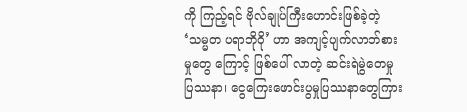ကို ကြည့်ရင် ဗိုလ်ချုပ်ကြီးဟောင်းဖြစ်ခဲ့တဲ့ ‘သမ္မတ ပရာဘိုဝို’ ဟာ အကျင့်ပျက်လာဘ်စားမှုတွေ ကြောင့် ဖြစ်ပေါ် လာတဲ့ ဆင်းရဲမွဲတေမှုပြဿနာ၊ ငွေကြေးဖောင်းပွမှုပြဿနာတွေကြား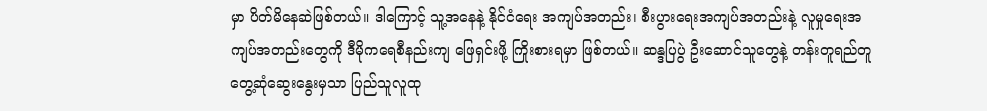မှာ ပိတ်မိနေဆဲဖြစ်တယ်။ ဒါကြောင့် သူ့အနေနဲ့ နိုင်ငံရေး အကျပ်အတည်း၊ စီးပွားရေးအကျပ်အတည်းနဲ့ လူမှုရေးအကျပ်အတည်းတွေကို ဒီမိုကရေစီနည်းကျ ဖြေရှင်းဖို့ ကြိုးစားရမှာ ဖြစ်တယ်။ ဆန္ဒပြပွဲ ဦးဆောင်သူတွေနဲ့ တန်းတူရည်တူ တွေ့ဆုံဆွေးနွေးမှသာ ပြည်သူလူထု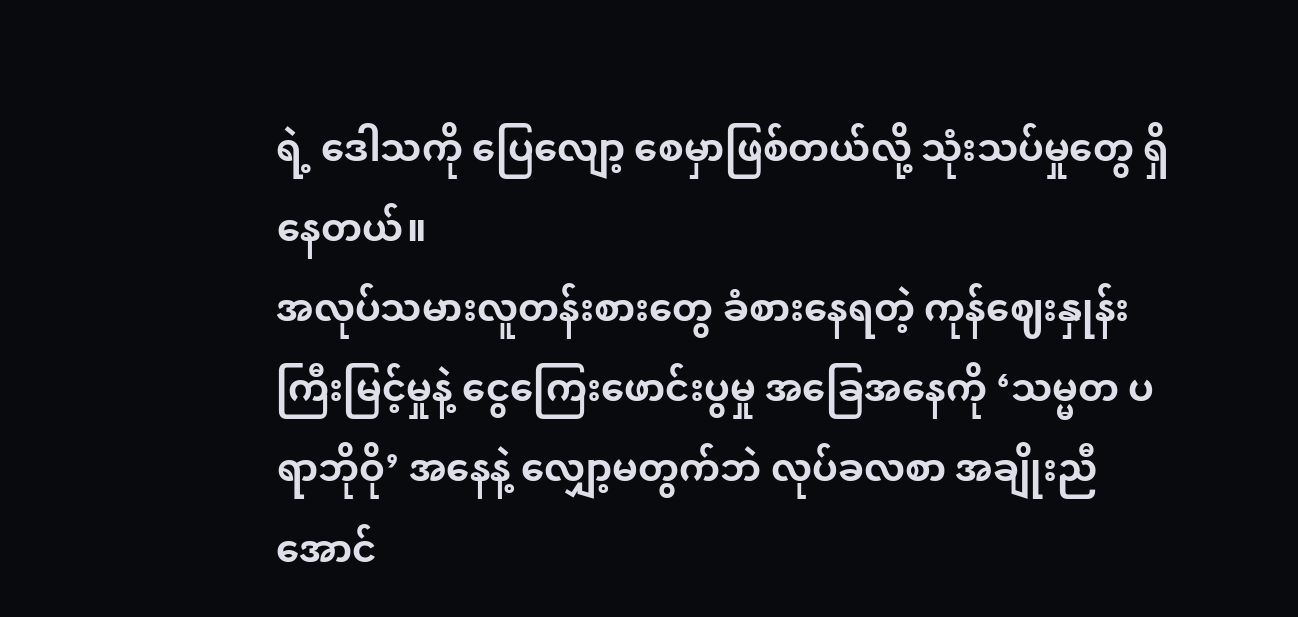ရဲ့ ဒေါသကို ပြေလျော့ စေမှာဖြစ်တယ်လို့ သုံးသပ်မှုတွေ ရှိနေတယ်။
အလုပ်သမားလူတန်းစားတွေ ခံစားနေရတဲ့ ကုန်ဈေးနှုန်း ကြီးမြင့်မှုနဲ့ ငွေကြေးဖောင်းပွမှု အခြေအနေကို ‘သမ္မတ ပရာဘိုဝို’ အနေနဲ့ လျှော့မတွက်ဘဲ လုပ်ခလစာ အချိုးညီအောင်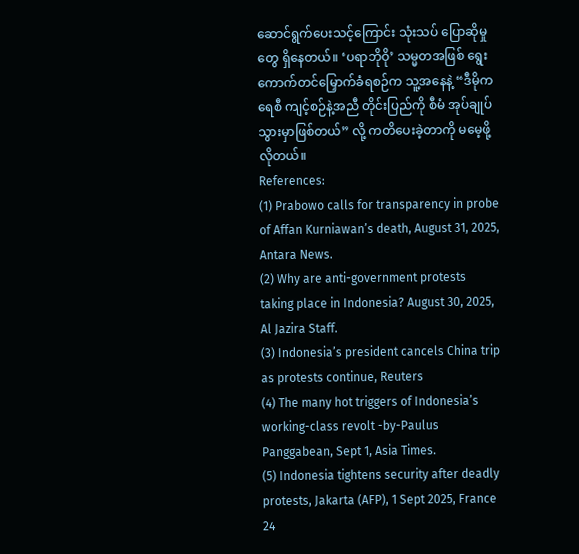ဆောင်ရွက်ပေးသင့်ကြောင်း သုံးသပ် ပြောဆိုမှုတွေ ရှိနေတယ်။ ‘ပရာဘိုဝို’ သမ္မတအဖြစ် ရွေးကောက်တင်မြှောက်ခံရစဉ်က သူ့အနေနဲ့ “ဒီမိုကရေစီ ကျင့်စဉ်နဲ့အညီ တိုင်းပြည်ကို စီမံ အုပ်ချုပ် သွားမှာဖြစ်တယ်” လို့ ကတိပေးခဲ့တာကို မမေ့ဖို့လိုတယ်။
References:
(1) Prabowo calls for transparency in probe of Affan Kurniawan’s death, August 31, 2025, Antara News.
(2) Why are anti-government protests taking place in Indonesia? August 30, 2025, Al Jazira Staff.
(3) Indonesia’s president cancels China trip as protests continue, Reuters
(4) The many hot triggers of Indonesia’s working-class revolt -by-Paulus Panggabean, Sept 1, Asia Times.
(5) Indonesia tightens security after deadly protests, Jakarta (AFP), 1 Sept 2025, France 24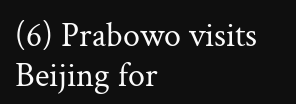(6) Prabowo visits Beijing for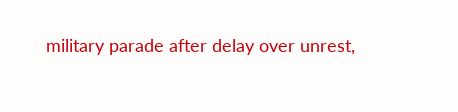military parade after delay over unrest,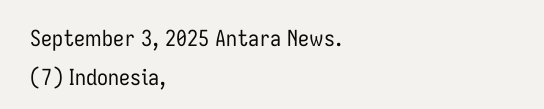September 3, 2025 Antara News.
(7) Indonesia,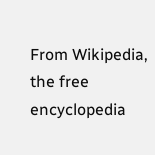From Wikipedia, the free encyclopedia